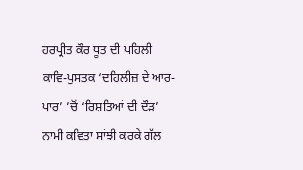ਹਰਪ੍ਰੀਤ ਕੌਰ ਧੂਤ ਦੀ ਪਹਿਲੀ ਕਾਵਿ-ਪੁਸਤਕ ‘ਦਹਿਲੀਜ਼ ਦੇ ਆਰ-ਪਾਰ’ ’ਚੋਂ ‘ਰਿਸ਼ਤਿਆਂ ਦੀ ਦੌੜ’ ਨਾਮੀ ਕਵਿਤਾ ਸਾਂਝੀ ਕਰਕੇ ਗੱਲ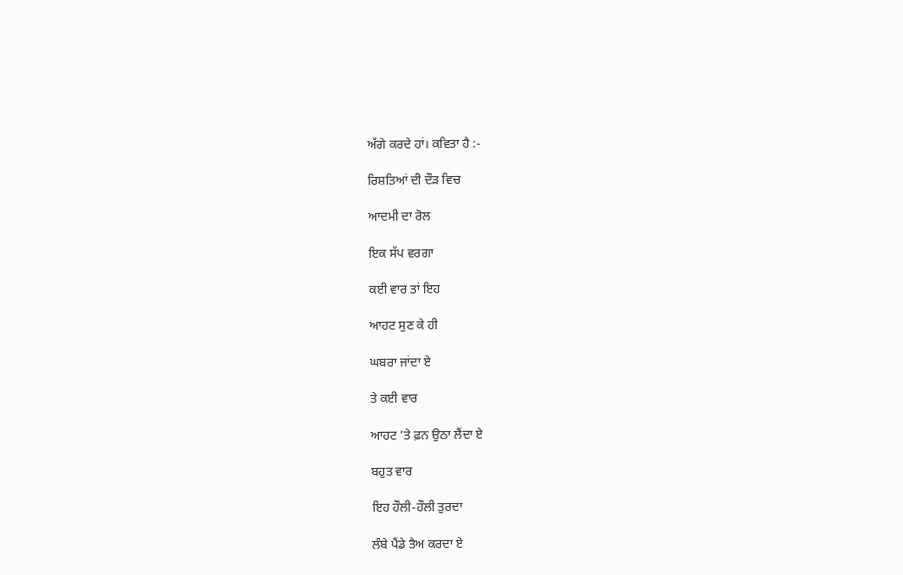ਅੱਗੇ ਕਰਦੇ ਹਾਂ। ਕਵਿਤਾ ਹੈ :-

ਰਿਸ਼ਤਿਆਂ ਦੀ ਦੌੜ ਵਿਚ

ਆਦਮੀ ਦਾ ਰੋਲ

ਇਕ ਸੱਪ ਵਰਗਾ

ਕਈ ਵਾਰ ਤਾਂ ਇਹ

ਆਹਟ ਸੁਣ ਕੇ ਹੀ

ਘਬਰਾ ਜਾਂਦਾ ਏ

ਤੇ ਕਈ ਵਾਰ

ਆਹਟ ’ਤੇ ਫ਼ਨ ਉਠਾ ਲੈਂਦਾ ਏ

ਬਹੁਤ ਵਾਰ

ਇਹ ਹੌਲੀ-ਹੌਲੀ ਤੁਰਦਾ

ਲੰਬੇ ਪੈਂਡੇ ਤੈਅ ਕਰਦਾ ਏ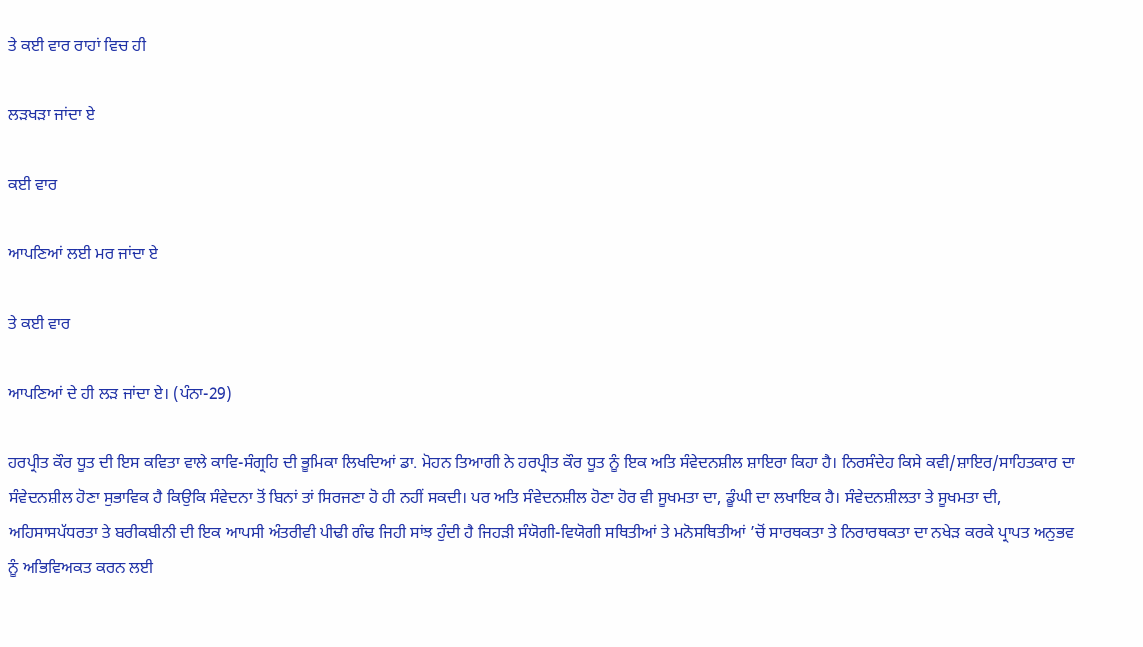ਤੇ ਕਈ ਵਾਰ ਰਾਹਾਂ ਵਿਚ ਹੀ

ਲੜਖੜਾ ਜਾਂਦਾ ਏ

ਕਈ ਵਾਰ

ਆਪਣਿਆਂ ਲਈ ਮਰ ਜਾਂਦਾ ਏ

ਤੇ ਕਈ ਵਾਰ

ਆਪਣਿਆਂ ਦੇ ਹੀ ਲੜ ਜਾਂਦਾ ਏ। (ਪੰਨਾ-29)

ਹਰਪ੍ਰੀਤ ਕੌਰ ਧੂਤ ਦੀ ਇਸ ਕਵਿਤਾ ਵਾਲੇ ਕਾਵਿ-ਸੰਗ੍ਰਹਿ ਦੀ ਭੂਮਿਕਾ ਲਿਖਦਿਆਂ ਡਾ. ਮੋਹਨ ਤਿਆਗੀ ਨੇ ਹਰਪ੍ਰੀਤ ਕੌਰ ਧੂਤ ਨੂੰ ਇਕ ਅਤਿ ਸੰਵੇਦਨਸ਼ੀਲ ਸ਼ਾਇਰਾ ਕਿਹਾ ਹੈ। ਨਿਰਸੰਦੇਹ ਕਿਸੇ ਕਵੀ/ਸ਼ਾਇਰ/ਸਾਹਿਤਕਾਰ ਦਾ ਸੰਵੇਦਨਸ਼ੀਲ ਹੋਣਾ ਸੁਭਾਵਿਕ ਹੈ ਕਿਉਕਿ ਸੰਵੇਦਨਾ ਤੋਂ ਬਿਨਾਂ ਤਾਂ ਸਿਰਜਣਾ ਹੋ ਹੀ ਨਹੀਂ ਸਕਦੀ। ਪਰ ਅਤਿ ਸੰਵੇਦਨਸ਼ੀਲ ਹੋਣਾ ਹੋਰ ਵੀ ਸੂਖਮਤਾ ਦਾ, ਡੂੰਘੀ ਦਾ ਲਖਾਇਕ ਹੈ। ਸੰਵੇਦਨਸ਼ੀਲਤਾ ਤੇ ਸੂਖਮਤਾ ਦੀ, ਅਹਿਸਾਸਪੱਧਰਤਾ ਤੇ ਬਰੀਕਬੀਨੀ ਦੀ ਇਕ ਆਪਸੀ ਅੰਤਰੀਵੀ ਪੀਢੀ ਗੰਢ ਜਿਹੀ ਸਾਂਝ ਹੁੰਦੀ ਹੈ ਜਿਹੜੀ ਸੰਯੋਗੀ-ਵਿਯੋਗੀ ਸਥਿਤੀਆਂ ਤੇ ਮਨੋਸਥਿਤੀਆਂ ’ਚੋਂ ਸਾਰਥਕਤਾ ਤੇ ਨਿਰਾਰਥਕਤਾ ਦਾ ਨਖੇੜ ਕਰਕੇ ਪ੍ਰਾਪਤ ਅਨੁਭਵ ਨੂੰ ਅਭਿਵਿਅਕਤ ਕਰਨ ਲਈ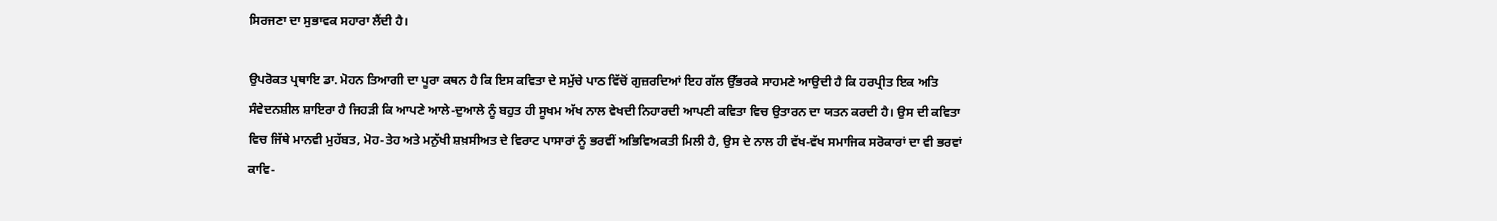ਸਿਰਜਣਾ ਦਾ ਸੁਭਾਵਕ ਸਹਾਰਾ ਲੈਂਦੀ ਹੈ।

ਉਪਰੋਕਤ ਪ੍ਰਥਾਇ ਡਾ. ਮੋਹਨ ਤਿਆਗੀ ਦਾ ਪੂਰਾ ਕਥਨ ਹੈ ਕਿ ਇਸ ਕਵਿਤਾ ਦੇ ਸਮੁੱਚੇ ਪਾਠ ਵਿੱਚੋਂ ਗੁਜ਼ਰਦਿਆਂ ਇਹ ਗੱਲ ਉੱਭਰਕੇ ਸਾਹਮਣੇ ਆਉਦੀ ਹੈ ਕਿ ਹਰਪ੍ਰੀਤ ਇਕ ਅਤਿ ਸੰਵੇਦਨਸ਼ੀਲ ਸ਼ਾਇਰਾ ਹੈ ਜਿਹੜੀ ਕਿ ਆਪਣੇ ਆਲੇ-ਦੁਆਲੇ ਨੂੰ ਬਹੁਤ ਹੀ ਸੂਖਮ ਅੱਖ ਨਾਲ ਵੇਖਦੀ ਨਿਹਾਰਦੀ ਆਪਣੀ ਕਵਿਤਾ ਵਿਚ ਉਤਾਰਨ ਦਾ ਯਤਨ ਕਰਦੀ ਹੈ। ਉਸ ਦੀ ਕਵਿਤਾ ਵਿਚ ਜਿੱਥੇ ਮਾਨਵੀ ਮੁਹੱਬਤ, ਮੋਹ-ਤੇਹ ਅਤੇ ਮਨੁੱਖੀ ਸ਼ਖ਼ਸੀਅਤ ਦੇ ਵਿਰਾਟ ਪਾਸਾਰਾਂ ਨੂੰ ਭਰਵੀਂ ਅਭਿਵਿਅਕਤੀ ਮਿਲੀ ਹੈ, ਉਸ ਦੇ ਨਾਲ ਹੀ ਵੱਖ-ਵੱਖ ਸਮਾਜਿਕ ਸਰੋਕਾਰਾਂ ਦਾ ਵੀ ਭਰਵਾਂ ਕਾਵਿ-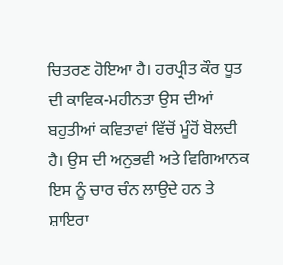ਚਿਤਰਣ ਹੋਇਆ ਹੈ। ਹਰਪ੍ਰੀਤ ਕੌਰ ਧੂਤ ਦੀ ਕਾਵਿਕ-ਮਹੀਨਤਾ ਉਸ ਦੀਆਂ ਬਹੁਤੀਆਂ ਕਵਿਤਾਵਾਂ ਵਿੱਚੋਂ ਮੂੰਹੋਂ ਬੋਲਦੀ ਹੈ। ਉਸ ਦੀ ਅਨੁਭਵੀ ਅਤੇ ਵਿਗਿਆਨਕ ਇਸ ਨੂੰ ਚਾਰ ਚੰਨ ਲਾਉਦੇ ਹਨ ਤੇ ਸ਼ਾਇਰਾ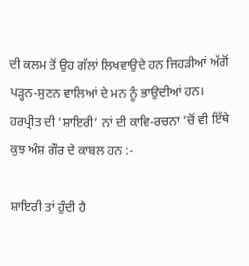ਦੀ ਕਲਮ ਤੋਂ ਉਹ ਗੱਲਾਂ ਲਿਖਵਾਉਦੇ ਹਨ ਜਿਹੜੀਆਂ ਅੱਗੋਂ ਪੜ੍ਹਨ-ਸੁਣਨ ਵਾਲਿਆਂ ਦੇ ਮਨ ਨੂੰ ਭਾਉਦੀਆਂ ਹਨ। ਹਰਪ੍ਰੀਤ ਦੀ ‘ਸ਼ਾਇਰੀ’ ਨਾਂ ਦੀ ਕਾਵਿ-ਰਚਨਾ ’ਚੋਂ ਵੀ ਇੱਥੇ ਕੁਝ ਅੰਸ਼ ਗੌਰ ਦੇ ਕਾਬਲ ਹਨ :-

ਸ਼ਾਇਰੀ ਤਾਂ ਹੁੰਦੀ ਹੈ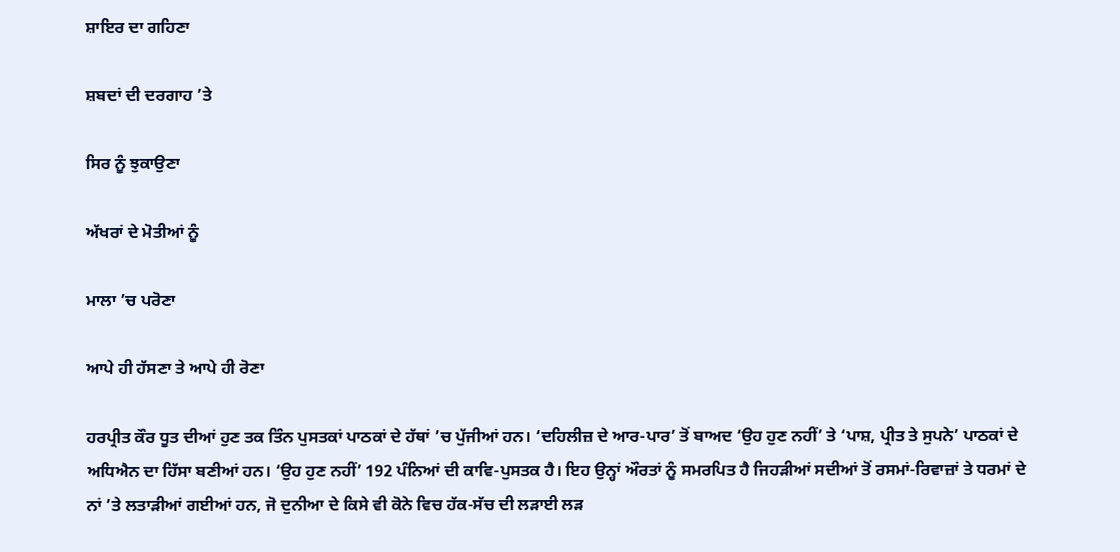ਸ਼ਾਇਰ ਦਾ ਗਹਿਣਾ

ਸ਼ਬਦਾਂ ਦੀ ਦਰਗਾਹ ’ਤੇ

ਸਿਰ ਨੂੰ ਝੁਕਾਉਣਾ

ਅੱਖਰਾਂ ਦੇ ਮੋਤੀਆਂ ਨੂੰ

ਮਾਲਾ ’ਚ ਪਰੋਣਾ

ਆਪੇ ਹੀ ਹੱਸਣਾ ਤੇ ਆਪੇ ਹੀ ਰੋਣਾ

ਹਰਪ੍ਰੀਤ ਕੌਰ ਧੂਤ ਦੀਆਂ ਹੁਣ ਤਕ ਤਿੰਨ ਪੁਸਤਕਾਂ ਪਾਠਕਾਂ ਦੇ ਹੱਥਾਂ ’ਚ ਪੁੱਜੀਆਂ ਹਨ। ‘ਦਹਿਲੀਜ਼ ਦੇ ਆਰ-ਪਾਰ’ ਤੋਂ ਬਾਅਦ ‘ਉਹ ਹੁਣ ਨਹੀਂ’ ਤੇ ‘ਪਾਸ਼, ਪ੍ਰੀਤ ਤੇ ਸੁਪਨੇ’ ਪਾਠਕਾਂ ਦੇ ਅਧਿਐਨ ਦਾ ਹਿੱਸਾ ਬਣੀਆਂ ਹਨ। ‘ਉਹ ਹੁਣ ਨਹੀਂ’ 192 ਪੰਨਿਆਂ ਦੀ ਕਾਵਿ-ਪੁਸਤਕ ਹੈ। ਇਹ ਉਨ੍ਹਾਂ ਔਰਤਾਂ ਨੂੰ ਸਮਰਪਿਤ ਹੈ ਜਿਹੜੀਆਂ ਸਦੀਆਂ ਤੋਂ ਰਸਮਾਂ-ਰਿਵਾਜ਼ਾਂ ਤੇ ਧਰਮਾਂ ਦੇ ਨਾਂ ’ਤੇ ਲਤਾੜੀਆਂ ਗਈਆਂ ਹਨ, ਜੋ ਦੁਨੀਆ ਦੇ ਕਿਸੇ ਵੀ ਕੋਨੇ ਵਿਚ ਹੱਕ-ਸੱਚ ਦੀ ਲੜਾਈ ਲੜ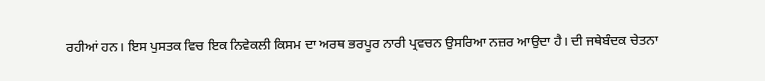ਰਹੀਆਂ ਹਨ। ਇਸ ਪੁਸਤਕ ਵਿਚ ਇਕ ਨਿਵੇਕਲੀ ਕਿਸਮ ਦਾ ਅਰਥ ਭਰਪੂਰ ਨਾਰੀ ਪ੍ਰਵਚਨ ਉਸਰਿਆ ਨਜ਼ਰ ਆਉਦਾ ਹੈ। ਦੀ ਜਥੇਬੰਦਕ ਚੇਤਨਾ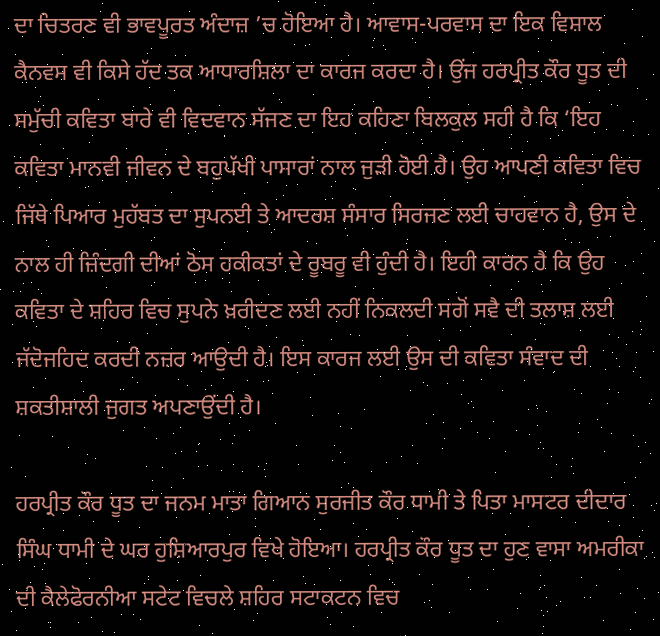ਦਾ ਚਿਤਰਣ ਵੀ ਭਾਵਪੂਰਤ ਅੰਦਾਜ਼ ’ਚ ਹੋਇਆ ਹੈ। ਆਵਾਸ-ਪਰਵਾਸ ਦਾ ਇਕ ਵਿਸ਼ਾਲ ਕੈਨਵਸ ਵੀ ਕਿਸੇ ਹੱਦ ਤਕ ਆਧਾਰਸ਼ਿਲਾ ਦਾ ਕਾਰਜ ਕਰਦਾ ਹੈ। ਉਂਜ ਹਰਪ੍ਰੀਤ ਕੌਰ ਧੂਤ ਦੀ ਸਮੁੱਚੀ ਕਵਿਤਾ ਬਾਰੇ ਵੀ ਵਿਦਵਾਨ ਸੱਜਣ ਦਾ ਇਹ ਕਹਿਣਾ ਬਿਲਕੁਲ ਸਹੀ ਹੈ ਕਿ ‘ਇਹ ਕਵਿਤਾ ਮਾਨਵੀ ਜੀਵਨ ਦੇ ਬਹੁਪੱਖੀ ਪਾਸਾਰਾਂ ਨਾਲ ਜੁੜੀ ਹੋਈ ਹੈ। ਉਹ ਆਪਣੀ ਕਵਿਤਾ ਵਿਚ ਜਿੱਥੇ ਪਿਆਰ ਮੁਹੱਬਤ ਦਾ ਸੁਪਨਈ ਤੇ ਆਦਰਸ਼ ਸੰਸਾਰ ਸਿਰਜਣ ਲਈ ਚਾਹਵਾਨ ਹੈ, ਉਸ ਦੇ ਨਾਲ ਹੀ ਜ਼ਿੰਦਗੀ ਦੀਆਂ ਠੋਸ ਹਕੀਕਤਾਂ ਦੇ ਰੂਬਰੂ ਵੀ ਹੁੰਦੀ ਹੈ। ਇਹੀ ਕਾਰਨ ਹੈ ਕਿ ਉਹ ਕਵਿਤਾ ਦੇ ਸ਼ਹਿਰ ਵਿਚ ਸੁਪਨੇ ਖ਼ਰੀਦਣ ਲਈ ਨਹੀਂ ਨਿਕਲਦੀ ਸਗੋਂ ਸਵੈ ਦੀ ਤਲਾਸ਼ ਲਈ ਜੱਦੋਜਹਿਦ ਕਰਦੀ ਨਜ਼ਰ ਆਉਦੀ ਹੈ। ਇਸ ਕਾਰਜ ਲਈ ਉਸ ਦੀ ਕਵਿਤਾ ਸੰਵਾਦ ਦੀ ਸ਼ਕਤੀਸ਼ਾਲੀ ਜੁਗਤ ਅਪਣਾਉਂਦੀ ਹੈ।

ਹਰਪ੍ਰੀਤ ਕੌਰ ਧੂਤ ਦਾ ਜਨਮ ਮਾਤਾ ਗਿਆਨ ਸੁਰਜੀਤ ਕੌਰ ਧਾਮੀ ਤੇ ਪਿਤਾ ਮਾਸਟਰ ਦੀਦਾਰ ਸਿੰਘ ਧਾਮੀ ਦੇ ਘਰ ਹੁਸ਼ਿਆਰਪੁਰ ਵਿਖੇ ਹੋਇਆ। ਹਰਪ੍ਰੀਤ ਕੌਰ ਧੂਤ ਦਾ ਹੁਣ ਵਾਸਾ ਅਮਰੀਕਾ ਦੀ ਕੈਲੇਫੋਰਨੀਆ ਸਟੇਟ ਵਿਚਲੇ ਸ਼ਹਿਰ ਸਟਾਕਟਨ ਵਿਚ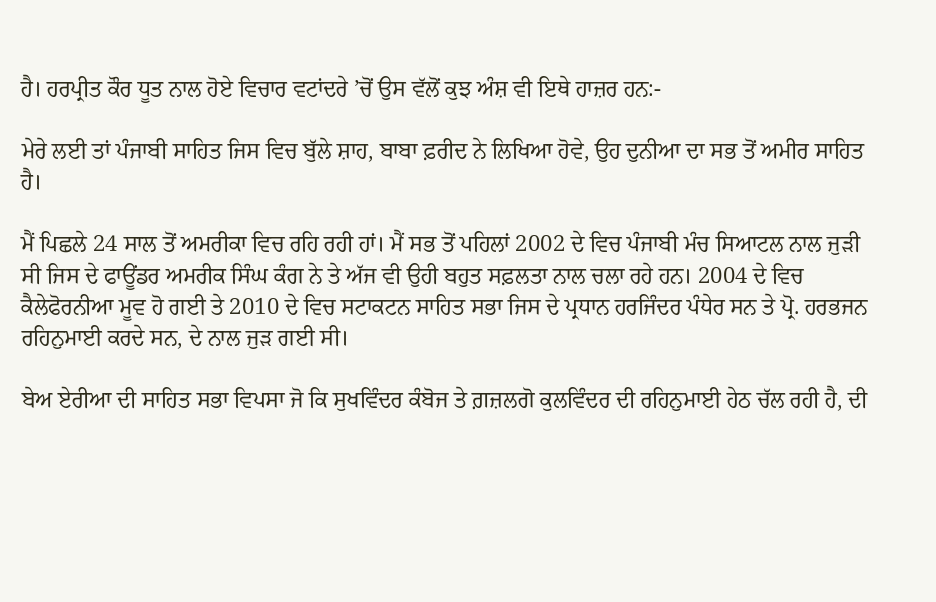ਹੈ। ਹਰਪ੍ਰੀਤ ਕੌਰ ਧੂਤ ਨਾਲ ਹੋਏ ਵਿਚਾਰ ਵਟਾਂਦਰੇ ’ਚੋਂ ਉਸ ਵੱਲੋਂ ਕੁਝ ਅੰਸ਼ ਵੀ ਇਥੇ ਹਾਜ਼ਰ ਹਨ:-

ਮੇਰੇ ਲਈ ਤਾਂ ਪੰਜਾਬੀ ਸਾਹਿਤ ਜਿਸ ਵਿਚ ਬੁੱਲੇ ਸ਼ਾਹ, ਬਾਬਾ ਫ਼ਰੀਦ ਨੇ ਲਿਖਿਆ ਹੋਵੇ, ਉਹ ਦੁਨੀਆ ਦਾ ਸਭ ਤੋਂ ਅਮੀਰ ਸਾਹਿਤ ਹੈ।

ਮੈਂ ਪਿਛਲੇ 24 ਸਾਲ ਤੋਂ ਅਮਰੀਕਾ ਵਿਚ ਰਹਿ ਰਹੀ ਹਾਂ। ਮੈਂ ਸਭ ਤੋਂ ਪਹਿਲਾਂ 2002 ਦੇ ਵਿਚ ਪੰਜਾਬੀ ਮੰਚ ਸਿਆਟਲ ਨਾਲ ਜੁੜੀ ਸੀ ਜਿਸ ਦੇ ਫਾਊਂਡਰ ਅਮਰੀਕ ਸਿੰਘ ਕੰਗ ਨੇ ਤੇ ਅੱਜ ਵੀ ਉਹੀ ਬਹੁਤ ਸਫ਼ਲਤਾ ਨਾਲ ਚਲਾ ਰਹੇ ਹਨ। 2004 ਦੇ ਵਿਚ ਕੈਲੇਫੋਰਨੀਆ ਮੂਵ ਹੋ ਗਈ ਤੇ 2010 ਦੇ ਵਿਚ ਸਟਾਕਟਨ ਸਾਹਿਤ ਸਭਾ ਜਿਸ ਦੇ ਪ੍ਰਧਾਨ ਹਰਜਿੰਦਰ ਪੰਧੇਰ ਸਨ ਤੇ ਪ੍ਰੋ. ਹਰਭਜਨ ਰਹਿਨੁਮਾਈ ਕਰਦੇ ਸਨ, ਦੇ ਨਾਲ ਜੁੜ ਗਈ ਸੀ।

ਬੇਅ ਏਰੀਆ ਦੀ ਸਾਹਿਤ ਸਭਾ ਵਿਪਸਾ ਜੋ ਕਿ ਸੁਖਵਿੰਦਰ ਕੰਬੋਜ ਤੇ ਗ਼ਜ਼ਲਗੋ ਕੁਲਵਿੰਦਰ ਦੀ ਰਹਿਨੁਮਾਈ ਹੇਠ ਚੱਲ ਰਹੀ ਹੈ, ਦੀ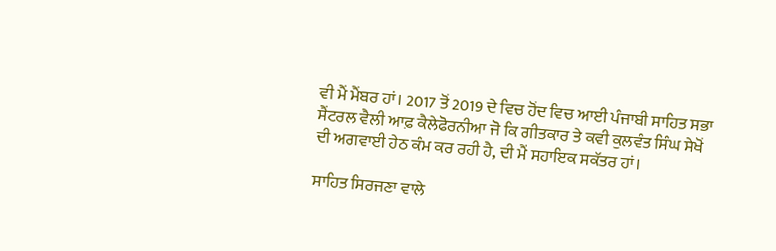ਵੀ ਮੈਂ ਮੈਂਬਰ ਹਾਂ। 2017 ਤੋਂ 2019 ਦੇ ਵਿਚ ਹੋਂਦ ਵਿਚ ਆਈ ਪੰਜਾਬੀ ਸਾਹਿਤ ਸਭਾ ਸੈਂਟਰਲ ਵੈਲੀ ਆਫ਼ ਕੈਲੇਫੋਰਨੀਆ ਜੋ ਕਿ ਗੀਤਕਾਰ ਤੇ ਕਵੀ ਕੁਲਵੰਤ ਸਿੰਘ ਸੇਖੋਂ ਦੀ ਅਗਵਾਈ ਹੇਠ ਕੰਮ ਕਰ ਰਹੀ ਹੈ, ਦੀ ਮੈਂ ਸਹਾਇਕ ਸਕੱਤਰ ਹਾਂ।

ਸਾਹਿਤ ਸਿਰਜਣਾ ਵਾਲੇ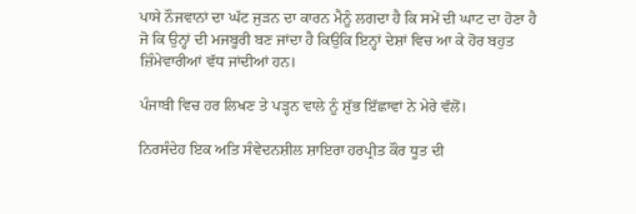ਪਾਸੇ ਨੌਜਵਾਨਾਂ ਦਾ ਘੱਟ ਜੁੜਨ ਦਾ ਕਾਰਨ ਮੈਨੂੰ ਲਗਦਾ ਹੈ ਕਿ ਸਮੇਂ ਦੀ ਘਾਟ ਦਾ ਹੋਣਾ ਹੈ ਜੋ ਕਿ ਉਨ੍ਹਾਂ ਦੀ ਮਜਬੂਰੀ ਬਣ ਜਾਂਦਾ ਹੈ ਕਿਉਕਿ ਇਨ੍ਹਾਂ ਦੇਸ਼ਾਂ ਵਿਚ ਆ ਕੇ ਹੋਰ ਬਹੁਤ ਜ਼ਿੰਮੇਵਾਰੀਆਂ ਵੱਧ ਜਾਂਦੀਆਂ ਹਨ।

ਪੰਜਾਬੀ ਵਿਚ ਹਰ ਲਿਖਣ ਤੇ ਪੜ੍ਹਨ ਵਾਲੇ ਨੂੰ ਸ਼ੁੱਭ ਇੱਛਾਵਾਂ ਨੇ ਮੇਰੇ ਵੱਲੋਂ।

ਨਿਰਸੰਦੇਹ ਇਕ ਅਤਿ ਸੰਵੇਦਨਸ਼ੀਲ ਸ਼ਾਇਰਾ ਹਰਪ੍ਰੀਤ ਕੌਰ ਧੂਤ ਦੀ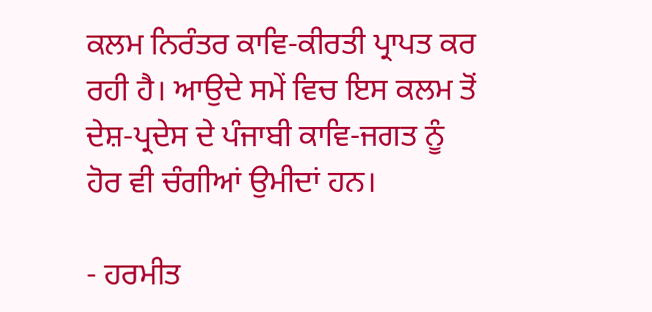ਕਲਮ ਨਿਰੰਤਰ ਕਾਵਿ-ਕੀਰਤੀ ਪ੍ਰਾਪਤ ਕਰ ਰਹੀ ਹੈ। ਆਉਦੇ ਸਮੇਂ ਵਿਚ ਇਸ ਕਲਮ ਤੋਂ ਦੇਸ਼-ਪ੍ਰਦੇਸ ਦੇ ਪੰਜਾਬੀ ਕਾਵਿ-ਜਗਤ ਨੂੰ ਹੋਰ ਵੀ ਚੰਗੀਆਂ ਉਮੀਦਾਂ ਹਨ।

- ਹਰਮੀਤ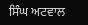ਸਿੰਘ ਅਟਵਾਲ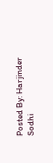Posted By: Harjinder Sodhi